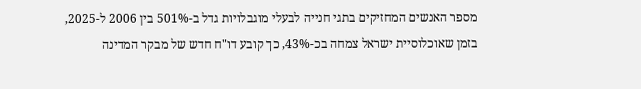מספר האנשים המחזיקים בתגי חנייה לבעלי מוגבלויות גדל ב-501% בין 2006 ל-2025, בזמן שאוכלוסיית ישראל צמחה בכ-43%, כך קובע דו"ח חדש של מבקר המדינה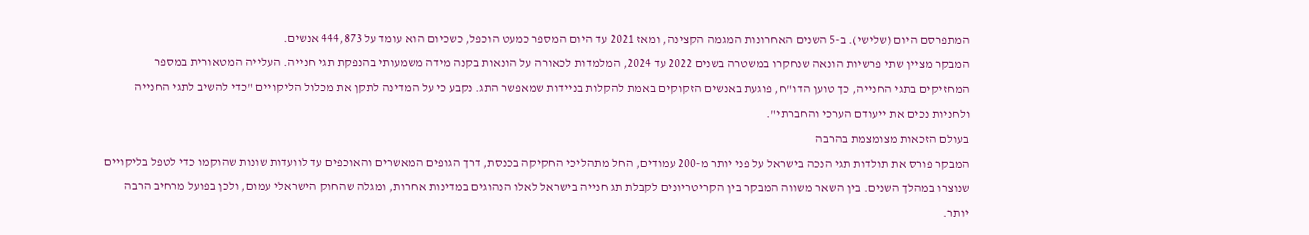המתפרסם היום (שלישי). ב-5 השנים האחרונות המגמה הקצינה, ומאז 2021 עד היום המספר כמעט הוכפל, כשכיום הוא עומד על 444,873 אנשים.
המבקר מציין שתי פרשיות הונאה שנחקרו במשטרה בשנים 2022 עד 2024, המלמדות לכאורה על הונאות בקנה מידה משמעותי בהנפקת תגי חנייה. העלייה המטאורית במספר המחזיקים בתגי החנייה, כך טוען הדו"ח, פוגעת באנשים הזקוקים באמת להקלות בניידות שמאפשר התג. נקבע כי על המדינה לתקן את מכלול הליקויים "כדי להשיב לתגי החנייה ולחניות נכים את ייעודם הערכי והחברתי".
בעולם הזכאות מצומצמת בהרבה
המבקר פורס את תולדות תגי הנכה בישראל על פני יותר מ-200 עמודים, החל מתהליכי החקיקה בכנסת, דרך הגופים המאשרים והאוכפים עד לוועדות שונות שהוקמו כדי לטפל בליקויים שנוצרו במהלך השנים. בין השאר משווה המבקר בין הקריטריונים לקבלת תג חנייה בישראל לאלו הנהוגים במדינות אחרות, ומגלה שהחוק הישראלי עמום, ולכן בפועל מרחיב הרבה יותר.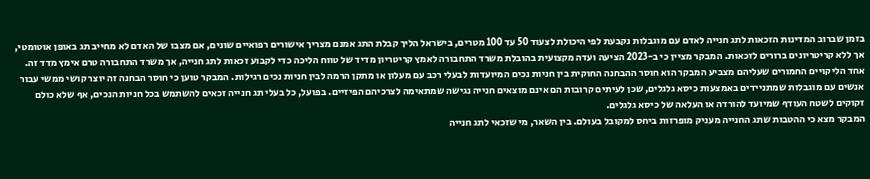בזמן שברוב המדינות הזכאות לתג חנייה לאדם עם מוגבלות נקבעת לפי היכולת לצעוד 50 עד 100 מטרים, בישראל הליך קבלת התג אמנם מצריך אישורים רפואיים שונים, אם מצבו של האדם לא מחייב תג באופן אוטומטי, אך ללא קריטריונים ברורים לזכאות. המבקר מציין כי ב-2023 הציעה ועדה מקצועית בהובלת משרד התחבורה לאמץ קריטריון מדיד של טווח הליכה כדי לקבוע זכאות לתג חנייה, אך משרד התחבורה טרם אימץ מדד זה.
אחד הליקויים החמורים שעליהם מצביע המבקר הוא חוסר ההבחנה החוקית בין חניות נכים המיועדות לבעלי רכב עם מעלון או מתקן הרמה לבין חניות נכים רגילות. המבקר טוען כי חוסר הבחנה זה יוצר קושי ממשי עבור אנשים עם מוגבלות שמתניידים באמצעות כיסא גלגלים, שכן לעיתים קרובות הם אינם מוצאים חנייה נגישה שמתאימה לצרכיהם הפיזיים. בפועל, כל בעלי תג חנייה זכאים להשתמש בכל חניות הנכים, אף שלא כולם זקוקים לשטח העודף שמיועד להורדה או העלאה של כיסא גלגלים.
המבקר מצא כי ההטבות שתג החנייה מעניק מופרזות ביחס למקובל בעולם. בין השאר, מי שזכאי לתג חנייה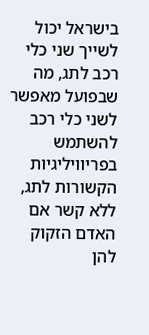בישראל יכול לשייך שני כלי רכב לתג, מה שבפועל מאפשר לשני כלי רכב להשתמש בפריוויליגיות הקשורות לתג, ללא קשר אם האדם הזקוק להן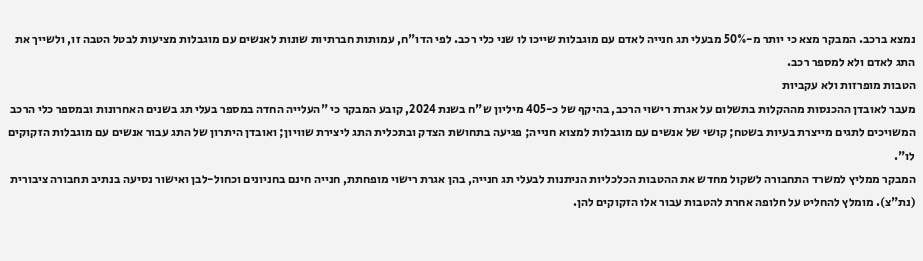נמצא ברכב. המבקר מצא כי יותר מ-50% מבעלי תג חנייה לאדם עם מוגבלות שייכו לו שני כלי רכב. לפי הדו"ח, עמותות חברתיות שונות לאנשים עם מוגבלות מציעות לבטל הטבה זו, ולשייך את התג לאדם ולא למספר רכב.
הטבות מופרזות ולא עקביות
מעבר לאובדן ההכנסות מההקלות בתשלום על אגרת רישוי הרכב, בהיקף של כ-405 מיליון ש"ח בשנת 2024, קובע המבקר כי "העלייה החדה במספר בעלי תג בשנים האחרונות ובמספר כלי הרכב המשויכים לתגים מייצרת בעיות בשטח; קושי של אנשים עם מוגבלות למצוא חנייה; פגיעה בתחושת הצדק ובתכלית התג ליצירת שוויון; ואובדן היתרון של התג עבור אנשים עם מוגבלות הזקוקים לו".
המבקר ממליץ למשרד התחבורה לשקול מחדש את ההטבות הכלכליות הניתנות לבעלי תג חנייה, בהן אגרת רישוי מופחתת, חנייה חינם בחניונים וכחול-לבן ואישור נסיעה בנתיב תחבורה ציבורית (נת"צ). מומלץ להחליט על חלופה אחרת להטבות עבור אלו הזקוקים להן.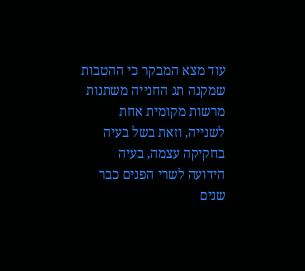עוד מצא המבקר כי ההטבות שמקנה תג החנייה משתנות מרשות מקומית אחת לשנייה, וזאת בשל בעיה בחקיקה עצמה, בעיה הידועה לשרי הפנים כבר שנים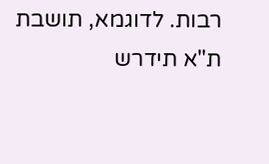רבות. לדוגמא, תושבת ת"א תידרש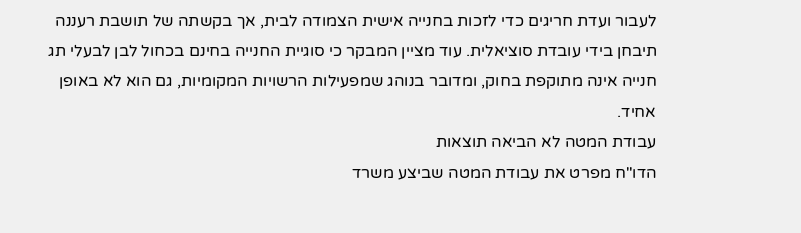לעבור ועדת חריגים כדי לזכות בחנייה אישית הצמודה לבית, אך בקשתה של תושבת רעננה תיבחן בידי עובדת סוציאלית. עוד מציין המבקר כי סוגיית החנייה בחינם בכחול לבן לבעלי תג חנייה אינה מתוקפת בחוק, ומדובר בנוהג שמפעילות הרשויות המקומיות, גם הוא לא באופן אחיד.
עבודת המטה לא הביאה תוצאות
הדו"ח מפרט את עבודת המטה שביצע משרד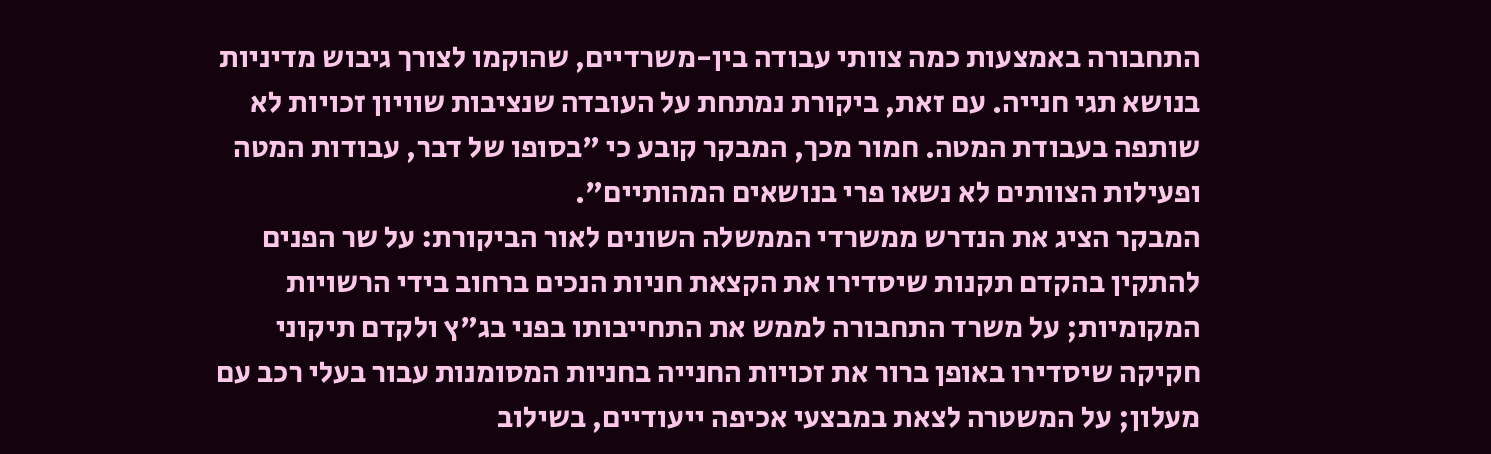התחבורה באמצעות כמה צוותי עבודה בין-משרדיים, שהוקמו לצורך גיבוש מדיניות בנושא תגי חנייה. עם זאת, ביקורת נמתחת על העובדה שנציבות שוויון זכויות לא שותפה בעבודת המטה. חמור מכך, המבקר קובע כי "בסופו של דבר, עבודות המטה ופעילות הצוותים לא נשאו פרי בנושאים המהותיים".
המבקר הציג את הנדרש ממשרדי הממשלה השונים לאור הביקורת: על שר הפנים להתקין בהקדם תקנות שיסדירו את הקצאת חניות הנכים ברחוב בידי הרשויות המקומיות; על משרד התחבורה לממש את התחייבותו בפני בג"ץ ולקדם תיקוני חקיקה שיסדירו באופן ברור את זכויות החנייה בחניות המסומנות עבור בעלי רכב עם מעלון; על המשטרה לצאת במבצעי אכיפה ייעודיים, בשילוב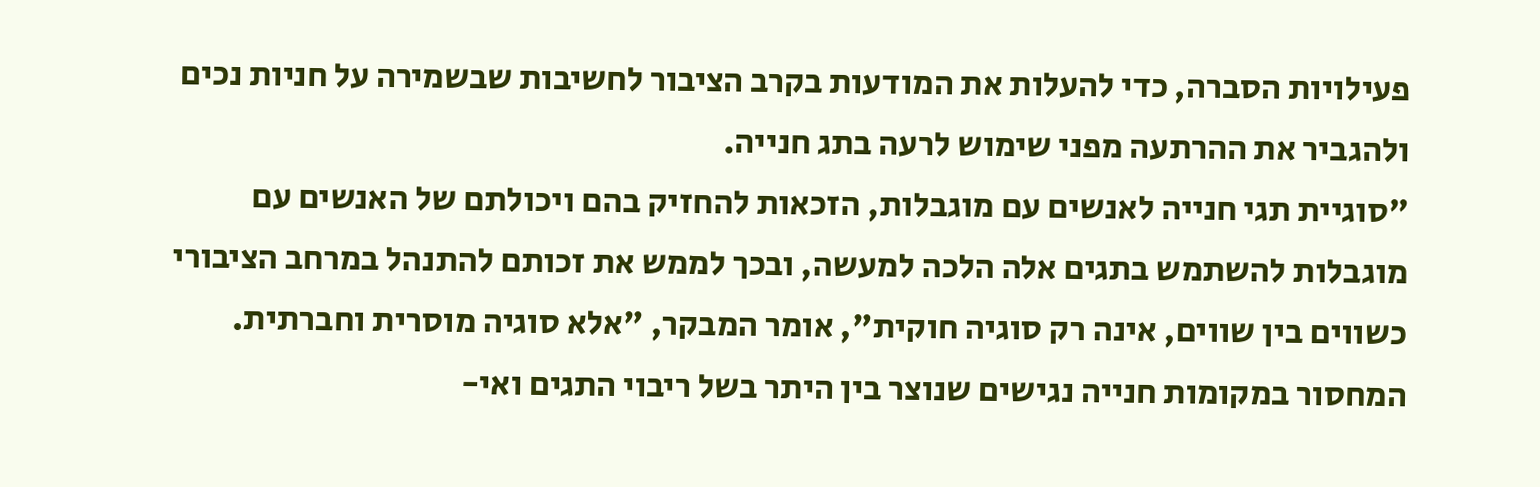פעילויות הסברה, כדי להעלות את המודעות בקרב הציבור לחשיבות שבשמירה על חניות נכים ולהגביר את ההרתעה מפני שימוש לרעה בתג חנייה.
"סוגיית תגי חנייה לאנשים עם מוגבלות, הזכאות להחזיק בהם ויכולתם של האנשים עם מוגבלות להשתמש בתגים אלה הלכה למעשה, ובכך לממש את זכותם להתנהל במרחב הציבורי כשווים בין שווים, אינה רק סוגיה חוקית", אומר המבקר, "אלא סוגיה מוסרית וחברתית. המחסור במקומות חנייה נגישים שנוצר בין היתר בשל ריבוי התגים ואי-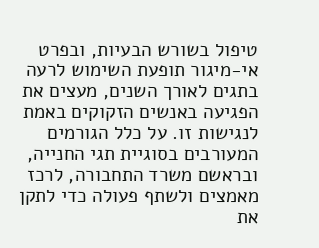טיפול בשורש הבעיות, ובפרט אי-מיגור תופעת השימוש לרעה בתגים לאורך השנים, מעצים את הפגיעה באנשים הזקוקים באמת לנגישות זו. על כלל הגורמים המעורבים בסוגיית תגי החנייה, ובראשם משרד התחבורה, לרכז מאמצים ולשתף פעולה כדי לתקן את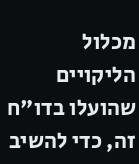מכלול הליקויים שהועלו בדו"ח זה, כדי להשיב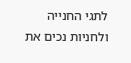לתגי החנייה ולחניות נכים את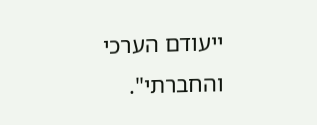ייעודם הערכי והחברתי".